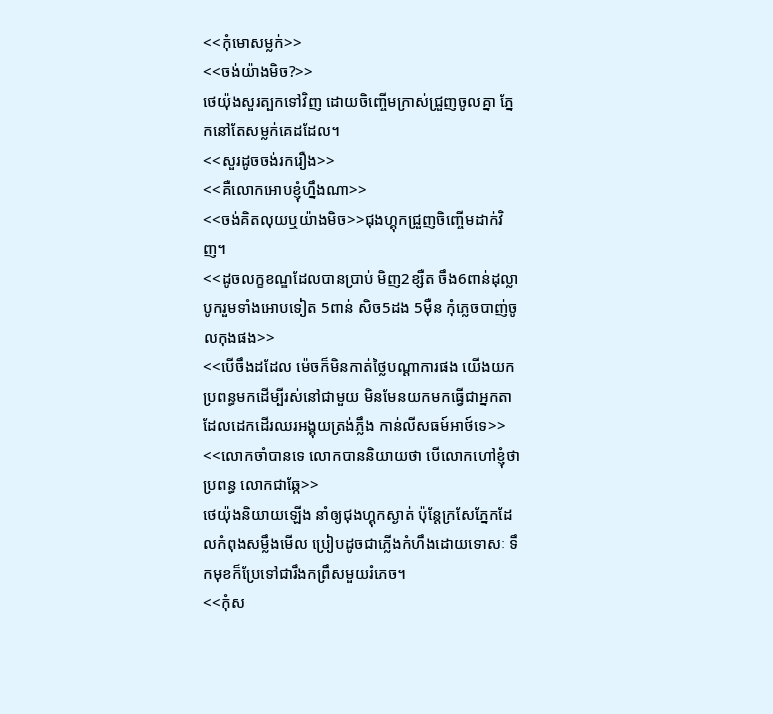<<កុំមោសម្លក់>>
<<ចង់យ៉ាងមិច?>>
ថេយ៉ុងសួរត្បកទៅវិញ ដោយចិញ្ចើមក្រាស់ជ្រួញចូលគ្នា ភ្នែកនៅតែសម្លក់គេដដែល។
<<សួរដូចចង់រករឿង>>
<<គឺលោកអោបខ្ញុំហ្នឹងណា>>
<<ចង់គិតលុយឬយ៉ាងមិច>>ជុងហ្គុកជ្រួញចិញ្ចើមដាក់វិញ។
<<ដូចលក្ខខណ្ឌដែលបានប្រាប់ មិញ2ខ្សឺត ចឹង6ពាន់ដុល្លា បូករួមទាំងអោបទៀត 5ពាន់ សិច5ដង 5មុឺន កុំភ្លេចបាញ់ចូលកុងផង>>
<<បើចឹងដដែល ម៉េចក៏មិនកាត់ថ្លៃបណ្ដាការផង យើងយកប្រពន្ធមកដើម្បីរស់នៅជាមួយ មិនមែនយកមកធ្វើជាអ្នកតា ដែលដេកដើរឈរអង្គុយត្រង់ភ្លឹង កាន់លីសធម៍អាថ៍ទេ>>
<<លោកចាំបានទេ លោកបាននិយាយថា បើលោកហៅខ្ញុំថាប្រពន្ធ លោកជាឆ្កែ>>
ថេយ៉ុងនិយាយឡើង នាំឲ្យជុងហ្គុកស្ងាត់ ប៉ុន្តែក្រសែភ្នែកដែលកំពុងសម្លឹងមើល ប្រៀបដូចជាភ្លើងកំហឹងដោយទោសៈ ទឹកមុខក៏ប្រែទៅជារឹងកព្រឹសមួយរំភេច។
<<កុំស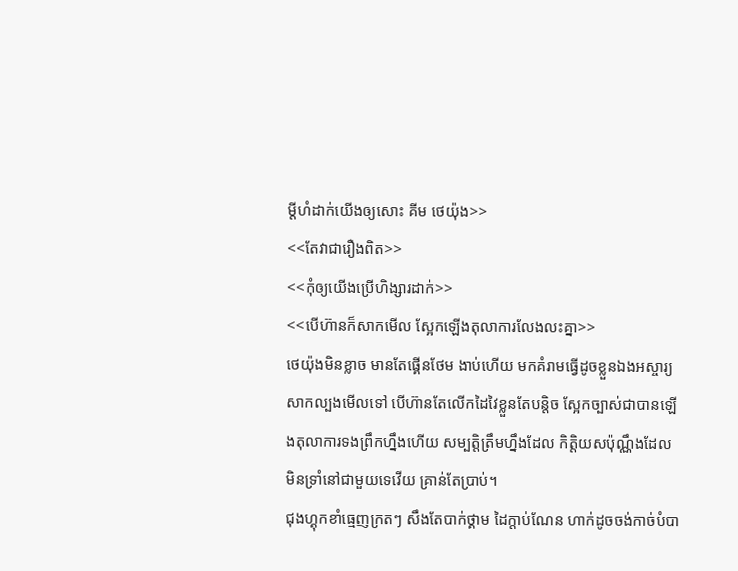ម្ដីហំដាក់យើងឲ្យសោះ គីម ថេយ៉ុង>>
<<តែវាជារឿងពិត>>
<<កុំឲ្យយើងប្រើហិង្សារដាក់>>
<<បើហ៊ានក៏សាកមើល ស្អែកឡើងតុលាការលែងលះគ្នា>>
ថេយ៉ុងមិនខ្លាច មានតែផ្គើនថែម ងាប់ហើយ មកគំរាមធ្វើដូចខ្លួនឯងអស្ចារ្យ សាកល្បងមើលទៅ បើហ៊ានតែលើកដៃវៃខ្លួនតែបន្ដិច ស្អែកច្បាស់ជាបានឡើងតុលាការទងព្រឹកហ្នឹងហើយ សម្បត្តិត្រឹមហ្នឹងដែល កិត្តិយសប៉ុណ្ណឹងដែល មិនទ្រាំនៅជាមួយទេវើយ គ្រាន់តែប្រាប់។
ជុងហ្គុកខាំធ្មេញក្រតៗ សឹងតែបាក់ថ្គាម ដៃក្ដាប់ណែន ហាក់ដូចចង់កាច់បំបា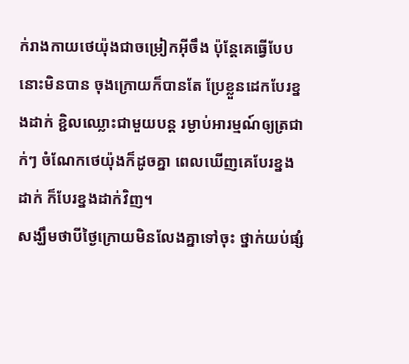ក់រាងកាយថេយ៉ុងជាចម្រៀកអ៊ីចឹង ប៉ុន្តែគេធ្វើបែបនោះមិនបាន ចុងក្រោយក៏បានតែ ប្រែខ្លួនដេកបែរខ្នងដាក់ ខ្ជិលឈ្លោះជាមួយបន្ដ រម្ងាប់អារម្មណ៍ឲ្យត្រជាក់ៗ ចំណែកថេយ៉ុងក៏ដូចគ្នា ពេលឃើញគេបែរខ្នងដាក់ ក៏បែរខ្នងដាក់វិញ។
សង្ឃឹមថាបីថ្ងៃក្រោយមិនលែងគ្នាទៅចុះ ថ្នាក់យប់ផ្សំ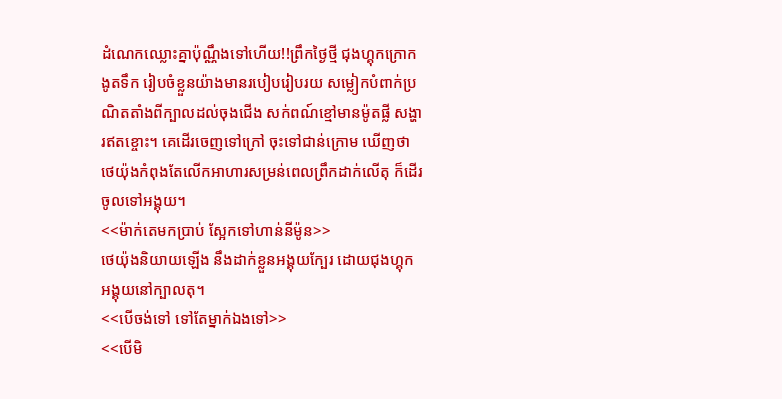ដំណេកឈ្លោះគ្នាប៉ុណ្ណឹងទៅហើយ!!ព្រឹកថ្ងៃថ្មី ជុងហ្គុកក្រោកងូតទឹក រៀបចំខ្លួនយ៉ាងមានរបៀបរៀបរយ សម្លៀកបំពាក់ប្រណិតតាំងពីក្បាលដល់ចុងជើង សក់ពណ៍ខ្មៅមានម៉ូតផ្លី សង្ហារឥតខ្ចោះ។ គេដើរចេញទៅក្រៅ ចុះទៅជាន់ក្រោម ឃើញថាថេយ៉ុងកំពុងតែលើកអាហារសម្រន់ពេលព្រឹកដាក់លើតុ ក៏ដើរចូលទៅអង្គុយ។
<<ម៉ាក់តេមកប្រាប់ ស្អែកទៅហាន់នីម៉ូន>>
ថេយ៉ុងនិយាយឡើង នឹងដាក់ខ្លួនអង្គុយក្បែរ ដោយជុងហ្គុកអង្គុយនៅក្បាលតុ។
<<បើចង់ទៅ ទៅតែម្នាក់ឯងទៅ>>
<<បើមិ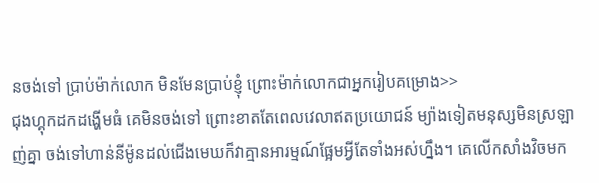នចង់ទៅ ប្រាប់ម៉ាក់លោក មិនមែនប្រាប់ខ្ញុំ ព្រោះម៉ាក់លោកជាអ្នករៀបគម្រោង>>
ជុងហ្គុកដកដង្ហើមធំ គេមិនចង់ទៅ ព្រោះខាតតែពេលវេលាឥតប្រយោជន៍ ម្យ៉ាងទៀតមនុស្សមិនស្រឡាញ់គ្នា ចង់ទៅហាន់នីម៉ូនដល់ជើងមេឃក៏វាគ្មានអារម្មណ៍ផ្អែមអ្វីតែទាំងអស់ហ្នឹង។ គេលើកសាំងវិចមក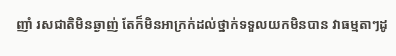ញាំ រសជាតិមិនឆ្ងាញ់ តែក៏មិនអាក្រក់ដល់ថ្នាក់ទទួលយកមិនបាន វាធម្មតាៗដូ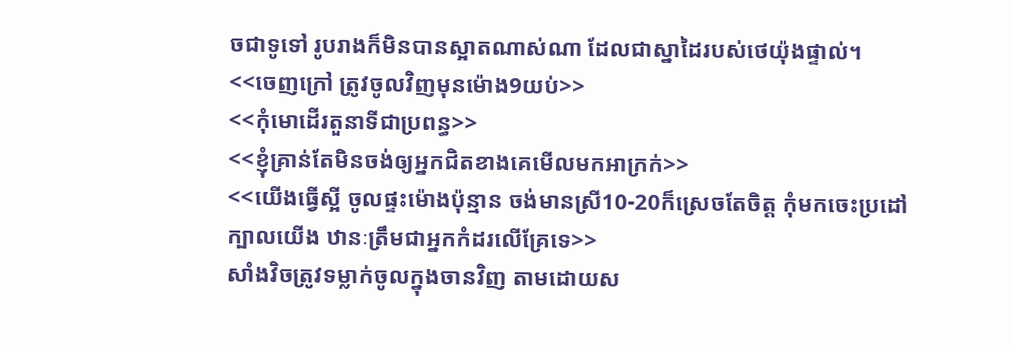ចជាទូទៅ រូបរាងក៏មិនបានស្អាតណាស់ណា ដែលជាស្នាដៃរបស់ថេយ៉ុងផ្ទាល់។
<<ចេញក្រៅ ត្រូវចូលវិញមុនម៉ោង9យប់>>
<<កុំមោដើរតួនាទីជាប្រពន្ធ>>
<<ខ្ញុំគ្រាន់តែមិនចង់ឲ្យអ្នកជិតខាងគេមើលមកអាក្រក់>>
<<យើងធ្វើស្អី ចូលផ្ទះម៉ោងប៉ុន្មាន ចង់មានស្រី10-20ក៏ស្រេចតែចិត្ត កុំមកចេះប្រដៅក្បាលយើង ឋានៈត្រឹមជាអ្នកកំដរលើគ្រែទេ>>
សាំងវិចត្រូវទម្លាក់ចូលក្នុងចានវិញ តាមដោយស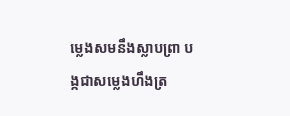ម្លេងសមនឹងស្លាបព្រា បង្កជាសម្លេងហឹងត្រ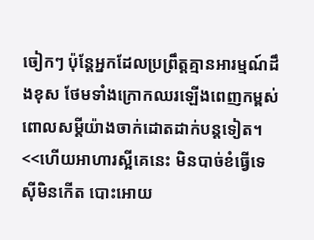ចៀកៗ ប៉ុន្តែអ្នកដែលប្រព្រឹត្តគ្មានអារម្មណ៍ដឹងខុស ថែមទាំងក្រោកឈរឡើងពេញកម្ពស់ ពោលសម្ដីយ៉ាងចាក់ដោតដាក់បន្ដទៀត។
<<ហើយអាហារស្អីគេនេះ មិនបាច់ខំធ្វើទេ សុីមិនកើត បោះអោយ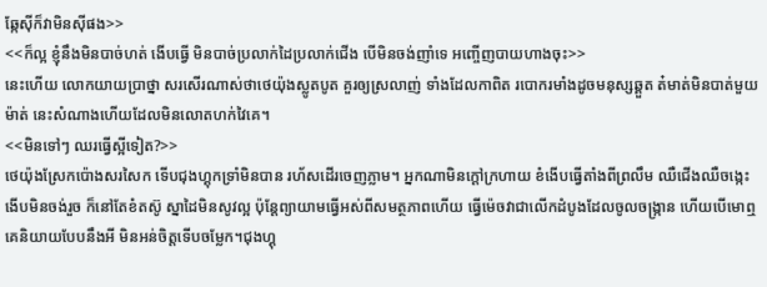ឆ្កែសុីក៏វាមិនសុីផង>>
<<ក៏ល្អ ខ្ញុំនឹងមិនបាច់ហត់ ងើបធ្វើ មិនបាច់ប្រលាក់ដៃប្រលាក់ជើង បើមិនចង់ញាំទេ អញ្ចើញបាយហាងចុះ>>
នេះហើយ លោកយាយប្រាថ្នា សរសើរណាស់ថាថេយ៉ុងស្លូតបូត គួរឲ្យស្រលាញ់ ទាំងដែលកាពិត របោករមាំងដូចមនុស្សឆ្គួត ត៎មាត់មិនបាត់មួយម៉ាត់ នេះសំណាងហើយដែលមិនលោតហក់វៃគេ។
<<មិនទៅៗ ឈរធ្វើស្អីទៀត?>>
ថេយ៉ុងស្រែកប៉ោងសរសៃក ទើបជុងហ្គុកទ្រាំមិនបាន រហ័សដើរចេញភ្លាម។ អ្នកណាមិនក្ដៅក្រហាយ ខំងើបធ្វើតាំងពីព្រលឹម ឈឺជើងឈឺចង្កេះងើបមិនចង់រួច ក៏នៅតែខំតស៊ូ ស្នាដៃមិនសូវល្អ ប៉ុន្តែព្យាយាមធ្វើអស់ពីសមត្ថភាពហើយ ធ្វើម៉េចវាជាលើកដំបូងដែលចូលចង្រ្កាន ហើយបើមោឮគេនិយាយបែបនឹងអី មិនអន់ចិត្តទើបចម្លែក។ជុងហ្គុ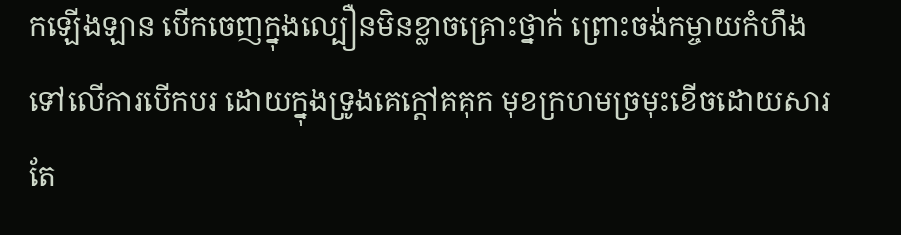កឡើងឡាន បើកចេញក្នុងល្បឿនមិនខ្លាចគ្រោះថ្នាក់ ព្រោះចង់កម្ចាយកំហឹងទៅលើការបើកបរ ដោយក្នុងទ្រូងគេក្ដៅគគុក មុខក្រហមច្រមុះខើចដោយសារតែ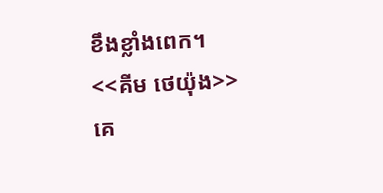ខឹងខ្លាំងពេក។
<<គីម ថេយ៉ុង>>
គេ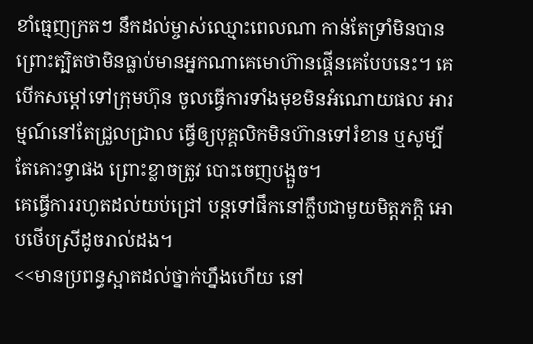ខាំធ្មេញក្រតៗ នឹកដល់ម្ចាស់ឈ្មោះពេលណា កាន់តែទ្រាំមិនបាន ព្រោះត្បិតថាមិនធ្លាប់មានអ្នកណាគេមោហ៊ានផ្គើនគេបែបនេះ។ គេបើកសម្ដៅទៅក្រុមហ៊ុន ចូលធ្វើការទាំងមុខមិនអំណោយផល អារម្មណ៍នៅតែជ្រួលជ្រាល ធ្វើឲ្យបុគ្គលិកមិនហ៊ានទៅរំខាន ឬសូម្បីតែគោះទ្វាផង ព្រោះខ្លាចត្រូវ បោះចេញបង្អួច។
គេធ្វើការរហូតដល់យប់ជ្រៅ បន្ដទៅផឹកនៅក្លឹបជាមួយមិត្តភក្តិ អោបថើបស្រីដូចរាល់ដង។
<<មានប្រពន្ធស្អាតដល់ថ្នាក់ហ្នឹងហើយ នៅ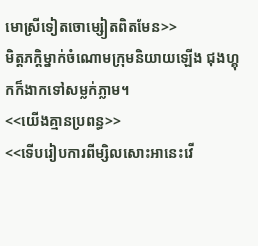មោស្រីទៀតចោម្សៀតពិតមែន>>
មិត្តភក្តិម្នាក់ចំណោមក្រុមនិយាយឡើង ជុងហ្គុកក៏ងាកទៅសម្លក់ភ្លាម។
<<យើងគ្មានប្រពន្ធ>>
<<ទើបរៀបការពីម្សិលសោះអានេះវើ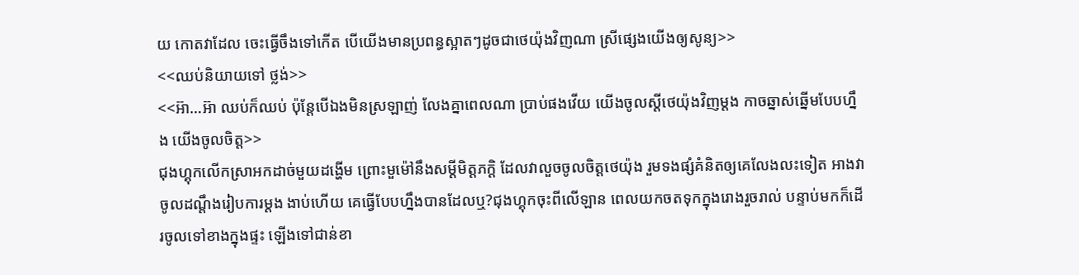យ កោតវាដែល ចេះធ្វើចឹងទៅកើត បើយើងមានប្រពន្ធស្អាតៗដូចជាថេយ៉ុងវិញណា ស្រីផ្សេងយើងឲ្យសូន្យ>>
<<ឈប់និយាយទៅ ថ្លង់>>
<<អ៊ា...អ៊ា ឈប់ក៏ឈប់ ប៉ុន្តែបើឯងមិនស្រឡាញ់ លែងគ្នាពេលណា ប្រាប់ផងវើយ យើងចូលស្ដីថេយ៉ុងវិញម្ដង កាចឆ្នាស់ឆ្នើមបែបហ្នឹង យើងចូលចិត្ត>>
ជុងហ្គុកលើកស្រាអកដាច់មួយដង្ហើម ព្រោះមួម៉ៅនឹងសម្ដីមិត្តភក្ដិ ដែលវាលួចចូលចិត្តថេយ៉ុង រួមទងផ្សំគំនិតឲ្យគេលែងលះទៀត អាងវាចូលដណ្ដឹងរៀបការម្ដង ងាប់ហើយ គេធ្វើបែបហ្នឹងបានដែលឬ?ជុងហ្គុកចុះពីលើឡាន ពេលយកចតទុកក្នុងរោងរួចរាល់ បន្ទាប់មកក៏ដើរចូលទៅខាងក្នុងផ្ទះ ឡើងទៅជាន់ខា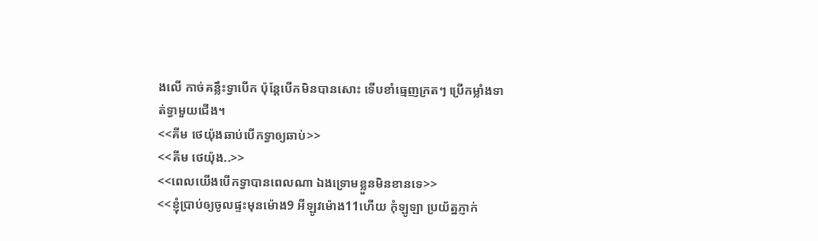ងលើ កាច់គន្លឹះទ្វាបើក ប៉ុន្តែបើកមិនបានសោះ ទើបខាំធ្មេញក្រតៗ ប្រើកម្លាំងទាត់ទ្វាមួយជើង។
<<គីម ថេយ៉ុងឆាប់បើកទ្វាឲ្យឆាប់>>
<<គីម ថេយ៉ុង..>>
<<ពេលយើងបើកទ្វាបានពេលណា ឯងទ្រោមខ្លួនមិនខានទេ>>
<<ខ្ញុំប្រាប់ឲ្យចូលផ្ទះមុនម៉ោង9 អីឡូវម៉ោង11ហើយ កុំឡូឡា ប្រយ័ត្នភ្ញាក់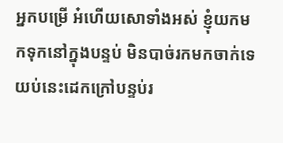អ្នកបម្រើ អ៎ហើយសោទាំងអស់ ខ្ញុំយកមកទុកនៅក្នុងបន្ទប់ មិនបាច់រកមកចាក់ទេ យប់នេះដេកក្រៅបន្ទប់រ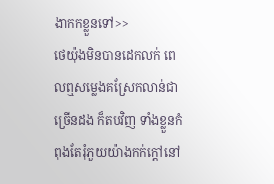ងាកកខ្លួនទៅ>>
ថេយ៉ុងមិនបានដេកលក់ ពេលឮសម្លេងគស្រែកលាន់ជាច្រើនដង ក៏តបវិញ ទាំងខ្លួនកំពុងតែរុំភួយយ៉ាងកក់ក្ដៅនៅ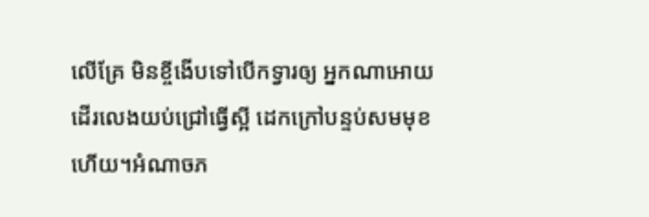លើគ្រែ មិនខ្ចីងើបទៅបើកទ្វារឲ្យ អ្នកណាអោយដើរលេងយប់ជ្រៅធ្វើស្អី ដេកក្រៅបន្ទប់សមមុខហើយ។អំណាចភ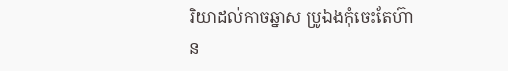រិយាដល់កាចឆ្នាស ប្រូឯងកុំចេះតែហ៊ាន